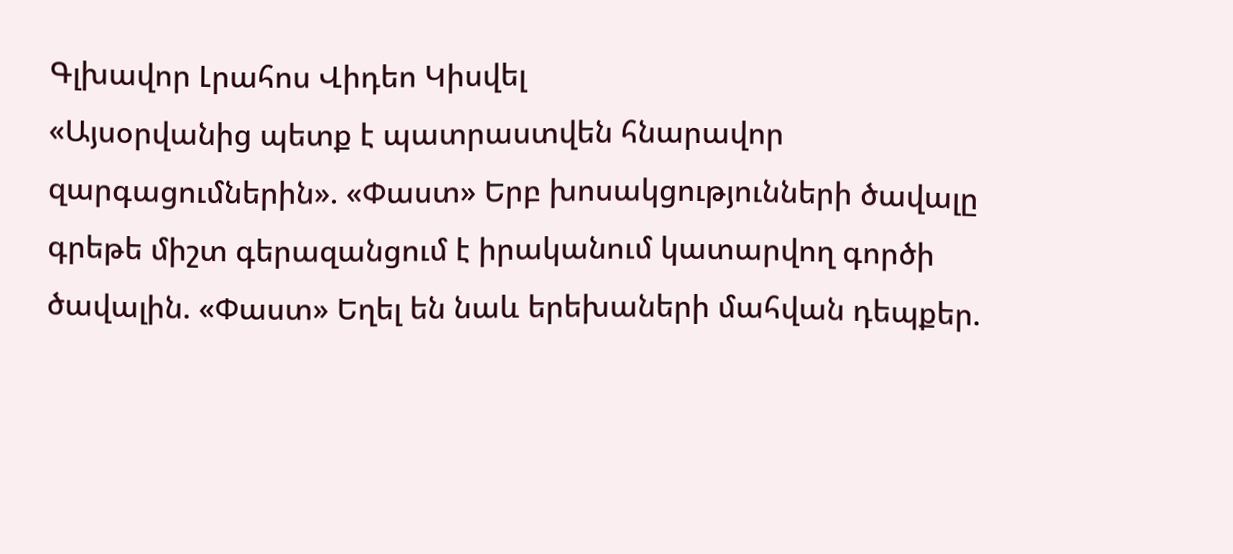Գլխավոր Լրահոս Վիդեո Կիսվել
«Այսօրվանից պետք է պատրաստվեն հնարավոր զարգացումներին». «Փաստ» Երբ խոսակցությունների ծավալը գրեթե միշտ գերազանցում է իրականում կատարվող գործի ծավալին. «Փաստ» Եղել են նաև երեխաների մահվան դեպքեր.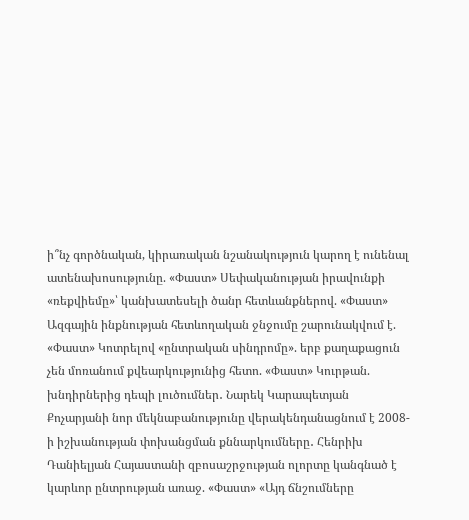ի՞նչ գործնական, կիրառական նշանակություն կարող է ունենալ ատենախոսությունը. «Փաստ» Սեփականության իրավունքի «ռեքվիեմը»՝ կանխատեսելի ծանր հետևանքներով. «Փաստ» Ազգային ինքնության հետևողական ջնջումը շարունակվում է. «Փաստ» Կոտրելով «ընտրական սինդրոմը». երբ քաղաքացուն չեն մոռանում քվեարկությունից հետո. «Փաստ» Կուրթան. խնդիրներից դեպի լուծումներ․ Նարեկ Կարապետյան Քոչարյանի նոր մեկնաբանությունը վերակենդանացնում է 2008-ի իշխանության փոխանցման քննարկումները․ Հենրիխ Դանիելյան Հայաստանի զբոսաշրջության ոլորտը կանգնած է կարևոր ընտրության առաջ. «Փաստ» «Այդ ճնշումները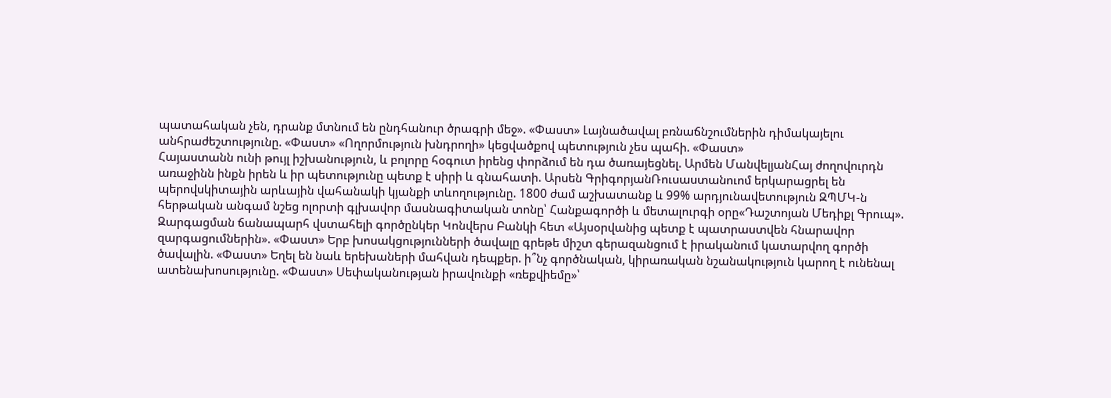պատահական չեն, դրանք մտնում են ընդհանուր ծրագրի մեջ». «Փաստ» Լայնածավալ բռնաճնշումներին դիմակայելու անհրաժեշտությունը. «Փաստ» «Ողորմություն խնդրողի» կեցվածքով պետություն չես պահի. «Փաստ»
Հայաստանն ունի թույլ իշխանություն, և բոլորը հօգուտ իրենց փորձում են դա ծառայեցնել. Արմեն ՄանվելյանՀայ ժողովուրդն առաջինն ինքն իրեն և իր պետությունը պետք է սիրի և գնահատի. Արսեն ԳրիգորյանՌուսաստանուոմ երկարացրել են պերովսկիտային արևային վահանակի կյանքի տևողությունը. 1800 ժամ աշխատանք և 99% արդյունավետություն ԶՊՄԿ-ն հերթական անգամ նշեց ոլորտի գլխավոր մասնագիտական տոնը՝ Հանքագործի և մետալուրգի օրը«Դաշտոյան Մեդիքլ Գրուպ». Զարգացման ճանապարհ վստահելի գործընկեր Կոնվերս Բանկի հետ «Այսօրվանից պետք է պատրաստվեն հնարավոր զարգացումներին». «Փաստ» Երբ խոսակցությունների ծավալը գրեթե միշտ գերազանցում է իրականում կատարվող գործի ծավալին. «Փաստ» Եղել են նաև երեխաների մահվան դեպքեր. ի՞նչ գործնական, կիրառական նշանակություն կարող է ունենալ ատենախոսությունը. «Փաստ» Սեփականության իրավունքի «ռեքվիեմը»՝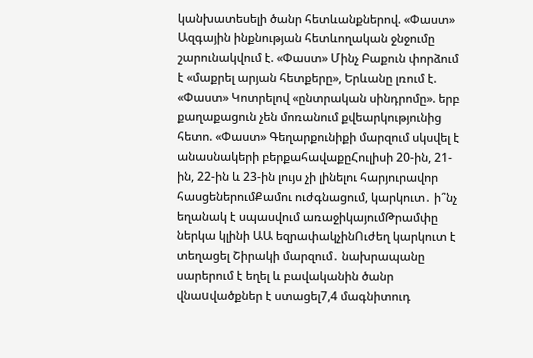կանխատեսելի ծանր հետևանքներով. «Փաստ» Ազգային ինքնության հետևողական ջնջումը շարունակվում է. «Փաստ» Մինչ Բաքուն փորձում է «մաքրել արյան հետքերը», Երևանը լռում է. «Փաստ» Կոտրելով «ընտրական սինդրոմը». երբ քաղաքացուն չեն մոռանում քվեարկությունից հետո. «Փաստ» Գեղարքունիքի մարզում սկսվել է անասնակերի բերքահավաքըՀուլիսի 20-ին, 21-ին, 22-ին և 23-ին լույս չի լինելու հարյուրավոր հասցեներումՔամու ուժգնացում, կարկուտ․ ի՞նչ եղանակ է սպասվում առաջիկայումԹրամփը ներկա կլինի ԱԱ եզրափակչինՈւժեղ կարկուտ է տեղացել Շիրակի մարզում․ նախրապանը սարերում է եղել և բավականին ծանր վնաuվածքներ է ստացել7,4 մագնիտուդ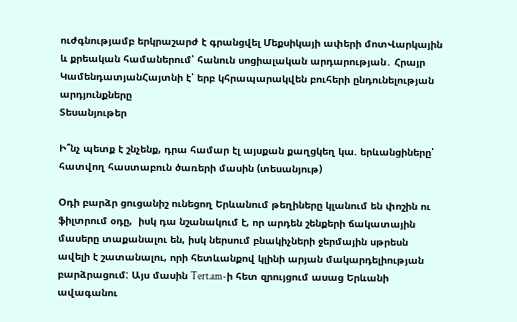ուժգնությամբ երկրաշարժ է գրանցվել Մեքսիկայի ափերի մոտՎարկային և քրեական համաներում՝ հանուն սոցիալական արդարության․ Հրայր ԿամենդատյանՀայտնի է՝ երբ կհրապարակվեն բուհերի ընդունելության արդյունքները
Տեսանյութեր

Ի՞նչ պետք է շնչենք, դրա համար էլ այսքան քաղցկեղ կա. երևանցիները՝ հատվող հաստաբուն ծառերի մասին (տեսանյութ)

Օդի բարձր ցուցանիշ ունեցող Երևանում թեղիները կլանում են փոշին ու ֆիլտրում օդը,  իսկ դա նշանակում է, որ արդեն շենքերի ճակատային մասերը տաքանալու են, իսկ ներսում բնակիչների ջերմային սթրեսն ավելի է շատանալու, որի հետևանքով կլինի արյան մակարդելիության բարձրացում: Այս մասին Tert.am-ի հետ զրույցում ասաց Երևանի ավագանու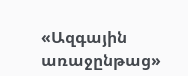«Ազգային առաջընթաց»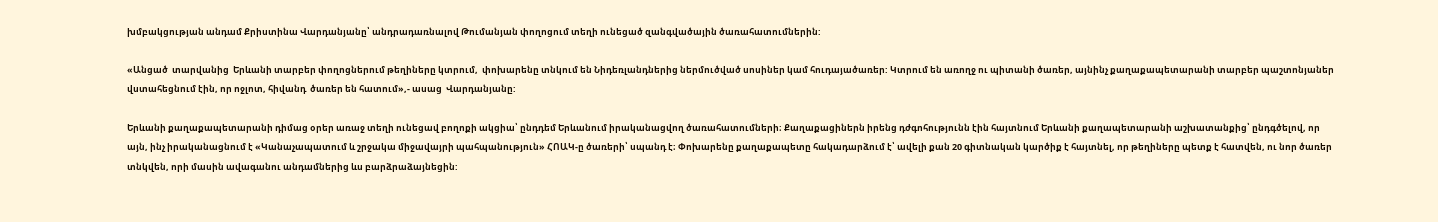խմբակցության անդամ Քրիստինա Վարդանյանը՝ անդրադառնալով Թումանյան փողոցում տեղի ունեցած զանգվածային ծառահատումներին:

«Անցած  տարվանից  Երևանի տարբեր փողոցներում թեղիները կտրում,  փոխարենը տնկում են Նիդեռլանդներից ներմուծված սոսիներ կամ հուդայածառեր: Կտրում են առողջ ու պիտանի ծառեր, այնինչ քաղաքապետարանի տարբեր պաշտոնյաներ վստահեցնում էին, որ ոջլոտ, հիվանդ  ծառեր են հատում»,- ասաց  Վարդանյանը:

Երևանի քաղաքապետարանի դիմաց օրեր առաջ տեղի ունեցավ բողոքի ակցիա՝ ընդդեմ Երևանում իրականացվող ծառահատումների։ Քաղաքացիներն իրենց դժգոհությունն էին հայտնում Երևանի քաղապետարանի աշխատանքից՝ ընդգծելով, որ այն, ինչ իրականացնում է «Կանաչապատում և շրջակա միջավայրի պահպանություն» ՀՈԱԿ-ը ծառերի՝ սպանդ է։ Փոխարենը քաղաքապետը հակադարձում է՝ ավելի քան 20 գիտնական կարծիք է հայտնել, որ թեղիները պետք է հատվեն, ու նոր ծառեր տնկվեն, որի մասին ավագանու անդամներից ևս բարձրաձայնեցին: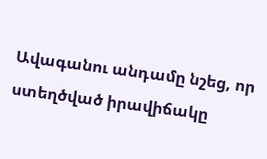Ավագանու անդամը նշեց, որ ստեղծված իրավիճակը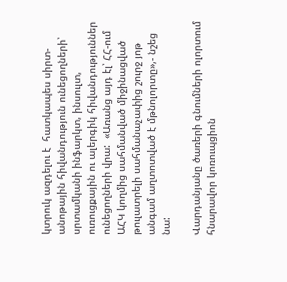կտրուկ ազդելու է  հատկապես սիրտ-անոթային հիվանդություն ունեցողների՝ սրտամկանի ինֆարկտ, ինսուլտ, ուռուցքային ու ալերգիկ հիվանդություններ ունեցողների վրա:  «Առանց այդ էլ՝ ՀՀ-ում ԱՀԿ կողմից սահմանված միջինացված թուլատրելի սահմանաչափից շուրջ յոթ անգամ աղտոտված է մթնոլորտը»,- նշեց նա:

Վարդանյանը ծառերի գնումների ոլորտում հնարավոր կոռուպցիոն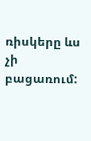ռիսկերը ևս չի բացառում: